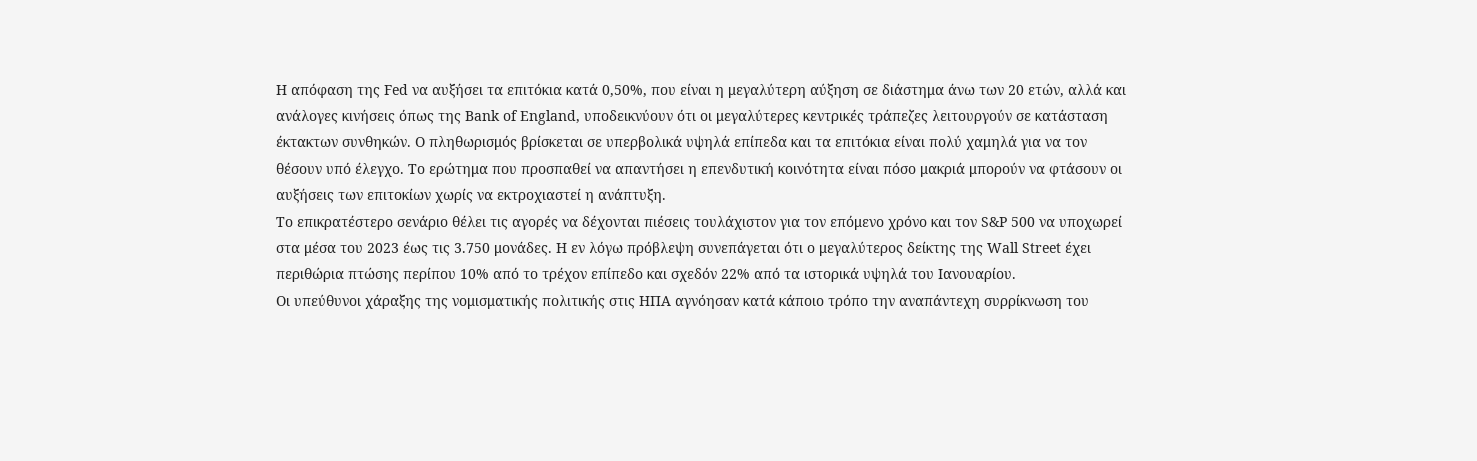Η απόφαση της Fed να αυξήσει τα επιτόκια κατά 0,50%, που είναι η μεγαλύτερη αύξηση σε διάστημα άνω των 20 ετών, αλλά και ανάλογες κινήσεις όπως της Bank of England, υποδεικνύουν ότι οι μεγαλύτερες κεντρικές τράπεζες λειτουργούν σε κατάσταση έκτακτων συνθηκών. Ο πληθωρισμός βρίσκεται σε υπερβολικά υψηλά επίπεδα και τα επιτόκια είναι πολύ χαμηλά για να τον θέσουν υπό έλεγχο. Το ερώτημα που προσπαθεί να απαντήσει η επενδυτική κοινότητα είναι πόσο μακριά μπορούν να φτάσουν οι αυξήσεις των επιτοκίων χωρίς να εκτροχιαστεί η ανάπτυξη.
Το επικρατέστερο σενάριο θέλει τις αγορές να δέχονται πιέσεις τουλάχιστον για τον επόμενο χρόνο και τον S&P 500 να υποχωρεί στα μέσα του 2023 έως τις 3.750 μονάδες. Η εν λόγω πρόβλεψη συνεπάγεται ότι ο μεγαλύτερος δείκτης της Wall Street έχει περιθώρια πτώσης περίπου 10% από το τρέχον επίπεδο και σχεδόν 22% από τα ιστορικά υψηλά του Ιανουαρίου.
Οι υπεύθυνοι χάραξης της νομισματικής πολιτικής στις ΗΠΑ αγνόησαν κατά κάποιο τρόπο την αναπάντεχη συρρίκνωση του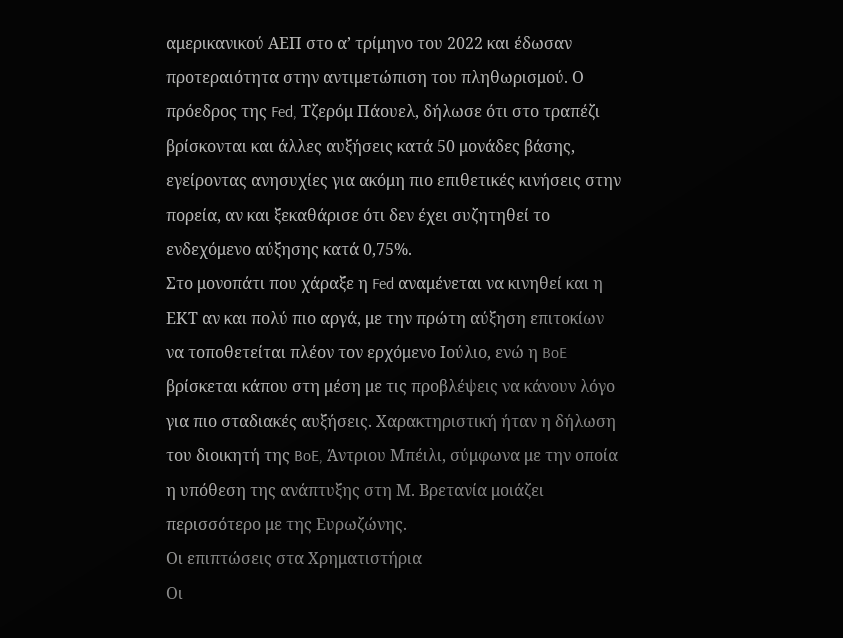αμερικανικού ΑΕΠ στο α’ τρίμηνο του 2022 και έδωσαν προτεραιότητα στην αντιμετώπιση του πληθωρισμού. Ο πρόεδρος της Fed, Τζερόμ Πάουελ, δήλωσε ότι στο τραπέζι βρίσκονται και άλλες αυξήσεις κατά 50 μονάδες βάσης, εγείροντας ανησυχίες για ακόμη πιο επιθετικές κινήσεις στην πορεία, αν και ξεκαθάρισε ότι δεν έχει συζητηθεί το ενδεχόμενο αύξησης κατά 0,75%.
Στο μονοπάτι που χάραξε η Fed αναμένεται να κινηθεί και η ΕΚΤ αν και πολύ πιο αργά, με την πρώτη αύξηση επιτοκίων να τοποθετείται πλέον τον ερχόμενο Ιούλιο, ενώ η BoE βρίσκεται κάπου στη μέση με τις προβλέψεις να κάνουν λόγο για πιο σταδιακές αυξήσεις. Χαρακτηριστική ήταν η δήλωση του διοικητή της BoE, Άντριου Μπέιλι, σύμφωνα με την οποία η υπόθεση της ανάπτυξης στη Μ. Βρετανία μοιάζει περισσότερο με της Ευρωζώνης.
Οι επιπτώσεις στα Χρηματιστήρια
Οι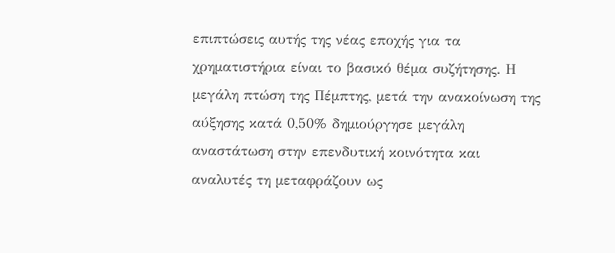επιπτώσεις αυτής της νέας εποχής για τα χρηματιστήρια είναι το βασικό θέμα συζήτησης. Η μεγάλη πτώση της Πέμπτης, μετά την ανακοίνωση της αύξησης κατά 0,50% δημιούργησε μεγάλη αναστάτωση στην επενδυτική κοινότητα και αναλυτές τη μεταφράζουν ως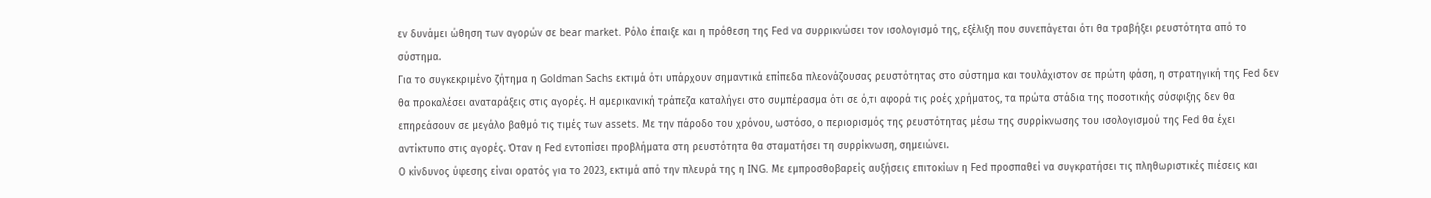εν δυνάμει ώθηση των αγορών σε bear market. Ρόλο έπαιξε και η πρόθεση της Fed να συρρικνώσει τον ισολογισμό της, εξέλιξη που συνεπάγεται ότι θα τραβήξει ρευστότητα από το σύστημα.
Για το συγκεκριμένο ζήτημα η Goldman Sachs εκτιμά ότι υπάρχουν σημαντικά επίπεδα πλεονάζουσας ρευστότητας στο σύστημα και τουλάχιστον σε πρώτη φάση, η στρατηγική της Fed δεν θα προκαλέσει αναταράξεις στις αγορές. Η αμερικανική τράπεζα καταλήγει στο συμπέρασμα ότι σε ό,τι αφορά τις ροές χρήματος, τα πρώτα στάδια της ποσοτικής σύσφιξης δεν θα επηρεάσουν σε μεγάλο βαθμό τις τιμές των assets. Με την πάροδο του χρόνου, ωστόσο, ο περιορισμός της ρευστότητας μέσω της συρρίκνωσης του ισολογισμού της Fed θα έχει αντίκτυπο στις αγορές. Όταν η Fed εντοπίσει προβλήματα στη ρευστότητα θα σταματήσει τη συρρίκνωση, σημειώνει.
Ο κίνδυνος ύφεσης είναι ορατός για το 2023, εκτιμά από την πλευρά της η ING. Με εμπροσθοβαρείς αυξήσεις επιτοκίων η Fed προσπαθεί να συγκρατήσει τις πληθωριστικές πιέσεις και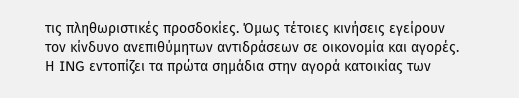τις πληθωριστικές προσδοκίες. Όμως τέτοιες κινήσεις εγείρουν τον κίνδυνο ανεπιθύμητων αντιδράσεων σε οικονομία και αγορές. Η ING εντοπίζει τα πρώτα σημάδια στην αγορά κατοικίας των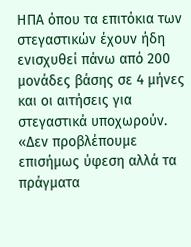ΗΠΑ όπου τα επιτόκια των στεγαστικών έχουν ήδη ενισχυθεί πάνω από 200 μονάδες βάσης σε 4 μήνες και οι αιτήσεις για στεγαστικά υποχωρούν. «Δεν προβλέπουμε επισήμως ύφεση αλλά τα πράγματα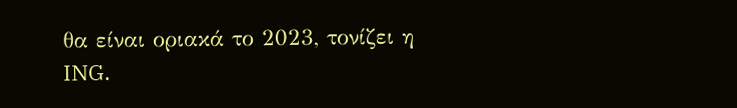θα είναι οριακά το 2023, τονίζει η ING.